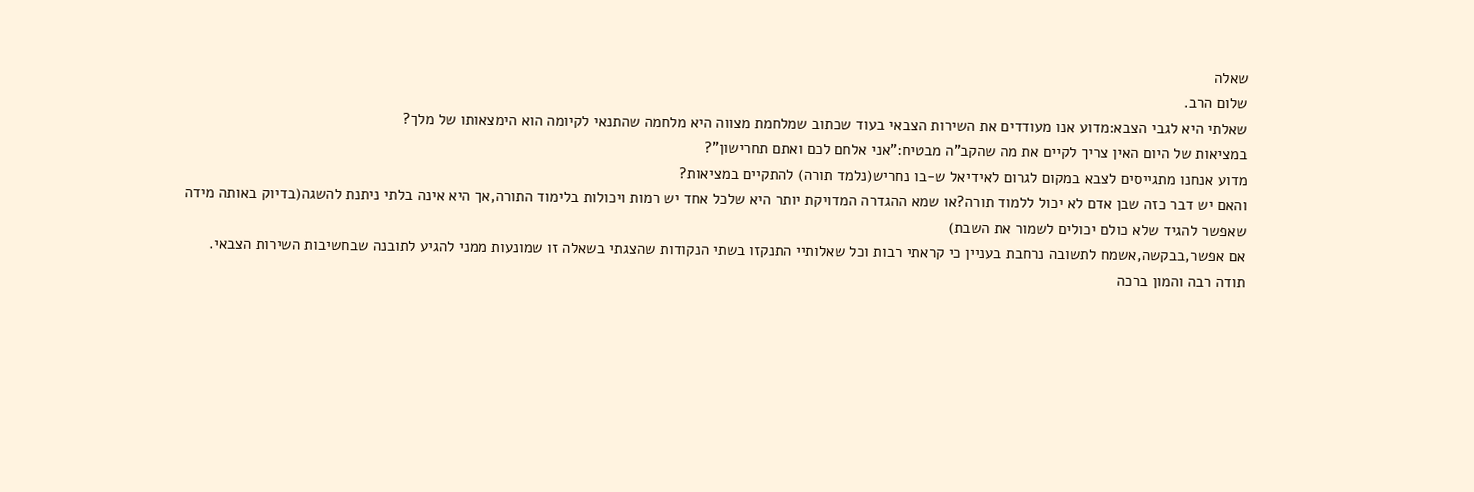שאלה
שלום הרב.
שאלתי היא לגבי הצבא:מדוע אנו מעודדים את השירות הצבאי בעוד שכתוב שמלחמת מצווה היא מלחמה שהתנאי לקיומה הוא הימצאותו של מלך?
במציאות של היום האין צריך לקיים את מה שהקב"ה מבטיח:"אני אלחם לכם ואתם תחרישון"?
מדוע אנחנו מתגייסים לצבא במקום לגרום לאידיאל ש-בו נחריש(נלמד תורה) להתקיים במציאות?
והאם יש דבר כזה שבן אדם לא יכול ללמוד תורה?או שמא ההגדרה המדויקת יותר היא שלכל אחד יש רמות ויכולות בלימוד התורה,אך היא אינה בלתי ניתנת להשגה(בדיוק באותה מידה שאפשר להגיד שלא כולם יכולים לשמור את השבת)
אם אפשר,בבקשה,אשמח לתשובה נרחבת בעניין כי קראתי רבות וכל שאלותיי התנקזו בשתי הנקודות שהצגתי בשאלה זו שמונעות ממני להגיע לתובנה שבחשיבות השירות הצבאי.
תודה רבה והמון ברכה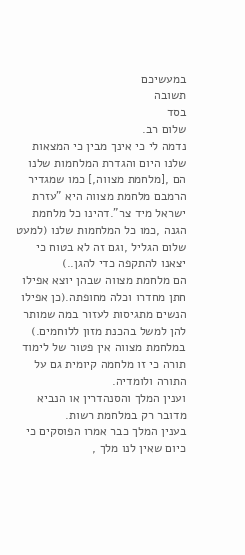במעשיכם
תשובה
בסד
שלום רב.
נדמה לי כי אינך מבין כי המצאות שלנו היום והגדרת המלחמות שלנו הם ,[מלחמת מצווה,] כמו שמגדיר הרמבם מלחמת מצווה היא "עזרת ישראל מיד צר".דהינו כל מלחמת הגנה ,כמו כל המלחמות שלנו (למעט שלום הגליל ,וגם זה לא בטוח כי יצאנו להתקפה כדי להגן..)
הם מלחמת מצווה שבהן יוצא אפילו חתן מחדרו וכלה מחופתה.(כן אפילו הנשים מתגיסות לעזור במה שמותר להן למשל בהכנת מזון ללוחמים.)
במלחמת מצווה אין פטור של לימוד תורה כי זו מלחמה קיומית גם על התורה ולומדיה.
וענין המלך והסנהדרין או הנביא מדובר רק במלחמת רשות.
בענין המלך כבר אמרו הפוסקים כי כיום שאין לנו מלך ,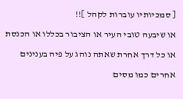[ סמכיותיו עוברות לקהל ]!!
או שיבעה טובי העיר או הציבור בכללו או הכנסת או כל דרך אחרת שאתה נוהג על פיה בענינים אחרים כמו מסים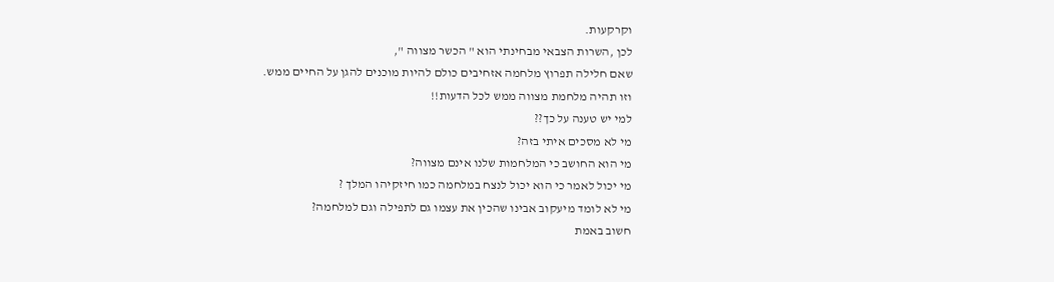וקרקעות.
לכן ,השרות הצבאי מבחינתי הוא " הכשר מצווה ",
שאם חלילה תפרוץ מלחמה אזחיבים כולם להיות מוכנים להגן על החיים ממש.
וזו תהיה מלחמת מצווה ממש לכל הדעות!!
למי יש טענה על כך??
מי לא מסכים איתי בזה?
מי הוא החושב כי המלחמות שלנו אינם מצווה?
מי יכול לאמר כי הוא יכול לנצח במלחמה כמו חיזקיהו המלך ?
מי לא לומד מיעקוב אבינו שהכין את עצמו גם לתפילה וגם למלחמה?
חשוב באמת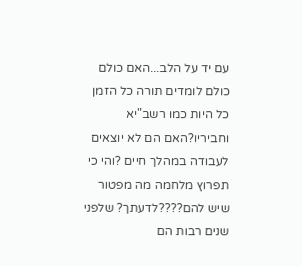עם יד על הלב...האם כולם כולם לומדים תורה כל הזמן כל היות כמו רשב"יא וחביריו?האם הם לא יוצאים לעבודה במהלך חיים ?והי כי תפרוץ מלחמה מה מפטור שיש להם????לדעתך? שלפני שנים רבות הם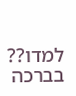למדו??
בברכה